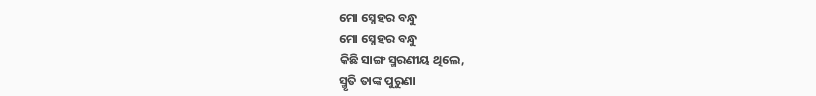ମୋ ସ୍ନେହର ବନ୍ଧୁ
ମୋ ସ୍ନେହର ବନ୍ଧୁ
କିଛି ସାଙ୍ଗ ସ୍ମରଣୀୟ ଥିଲେ,
ସ୍ମୃତି ତାଙ୍କ ପୁରୁଣା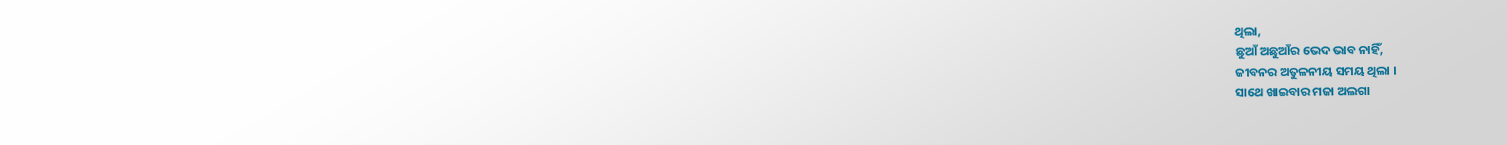ଥିଲା,
ଛୁଆଁ ଅଛୁଆଁର ଭେଦ ଭାବ ନାହିଁ,
ଜୀବନର ଅତୁଳନୀୟ ସମୟ ଥିଲା ।
ସାଥେ ଖାଇବାର ମଜା ଅଲଗା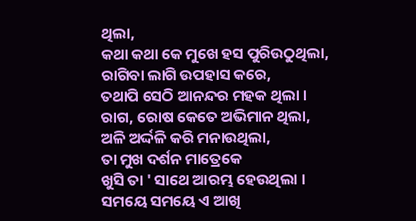ଥିଲା,
କଥା କଥା କେ ମୁଖେ ହସ ପୁରିଉଠୁଥିଲା,
ରାଗିବା ଲାଗି ଉପହାସ କରେ,
ତଥାପି ସେଠି ଆନନ୍ଦର ମହକ ଥିଲା ।
ରାଗ, ରୋଷ କେତେ ଅଭିମାନ ଥିଲା,
ଅଳି ଅର୍ଦ୍ଦଳି କରି ମନାଉଥିଲା,
ତା ମୁଖ ଦର୍ଶନ ମାତ୍ରେକେ
ଖୁସି ତା ' ସାଥେ ଆରମ୍ଭ ହେଉଥିଲା ।
ସମୟେ ସମୟେ ଏ ଆଖି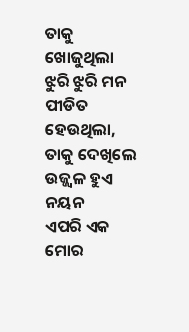ତାକୁ ଖୋଜୁଥିଲା
ଝୁରି ଝୁରି ମନ ପୀଡିତ ହେଉଥିଲା,
ତାକୁ ଦେଖିଲେ ଉଜ୍ଜ୍ୱଳ ହୁଏ ନୟନ
ଏପରି ଏକ ମୋର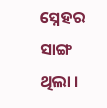ସ୍ନେହର ସାଙ୍ଗ ଥିଲା ।